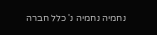נחמיה נחמיה נ' כלל חברה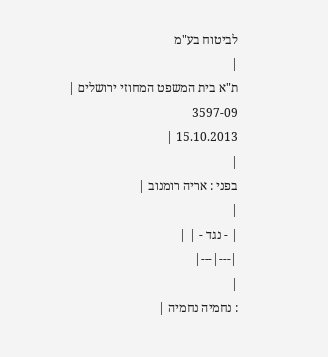לביטוח בע"מ
|
ת"א בית המשפט המחוזי ירושלים |
3597-09
15.10.2013 |
|
בפני : אריה רומנוב |
|
| - נגד - | |
|---|---|
|
: נחמיה נחמיה |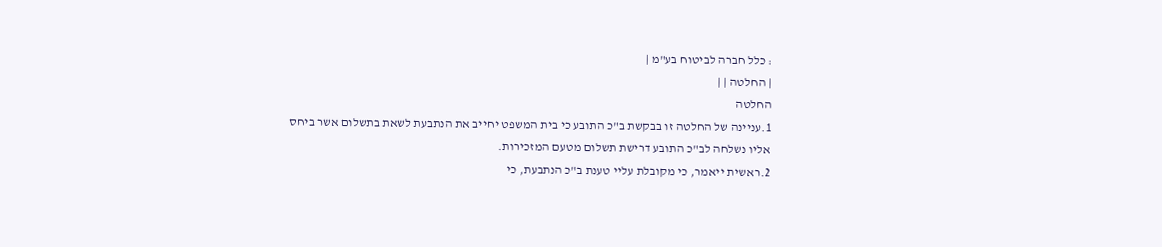: כלל חברה לביטוח בע"מ |
| החלטה | |
החלטה
1.עניינה של החלטה זו בבקשת ב"כ התובע כי בית המשפט יחייב את הנתבעת לשאת בתשלום אשר ביחס אליו נשלחה לב"כ התובע דרישת תשלום מטעם המזכירות.
2.ראשית ייאמר, כי מקובלת עליי טענת ב"כ הנתבעת, כי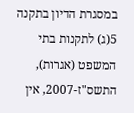במסגרת הדיון בתקנה 5(ג) לתקנות בתי המשפט (אגרות), התשס"ז-2007, אין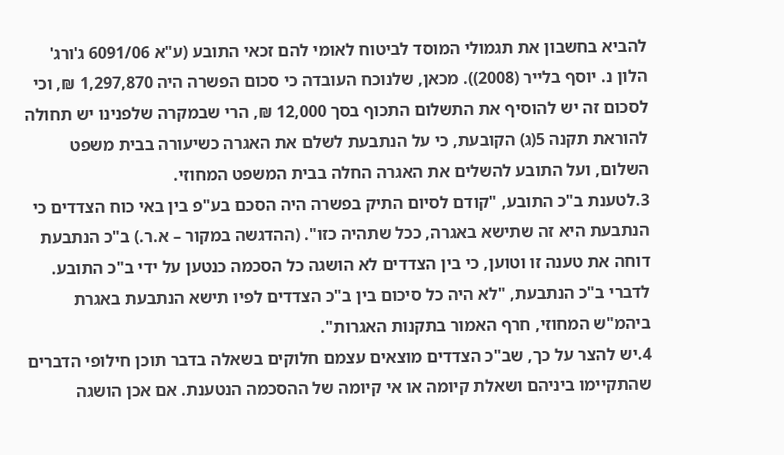להביא בחשבון את תגמולי המוסד לביטוח לאומי להם זכאי התובע (ע"א 6091/06 ג'ורג' הלון נ. יוסף בלייר (2008)). מכאן, שלנוכח העובדה כי סכום הפשרה היה 1,297,870 ₪, וכי לסכום זה יש להוסיף את התשלום התכוף בסך 12,000 ₪, הרי שבמקרה שלפנינו יש תחולה להוראת תקנה 5(ג) הקובעת, כי על הנתבעת לשלם את האגרה כשיעורה בבית משפט השלום, ועל התובע להשלים את האגרה החלה בבית המשפט המחוזי.
3.לטענת ב"כ התובע, "קודם לסיום התיק בפשרה היה הסכם בע"פ בין באי כוח הצדדים כי הנתבעת היא זה שתישא באגרה, ככל שתהיה כזו". (ההדגשה במקור – א.ר.) ב"כ הנתבעת דוחה את טענה זו וטוען, כי בין הצדדים לא הושגה כל הסכמה כנטען על ידי ב"כ התובע. לדברי ב"כ הנתבעת, "לא היה כל סיכום בין ב"כ הצדדים לפיו תישא הנתבעת באגרת ביהמ"ש המחוזי, חרף האמור בתקנות האגרות".
4.יש להצר על כך, שב"כ הצדדים מוצאים עצמם חלוקים בשאלה בדבר תוכן חילופי הדברים שהתקיימו ביניהם ושאלת קיומה או אי קיומה של ההסכמה הנטענת. אם אכן הושגה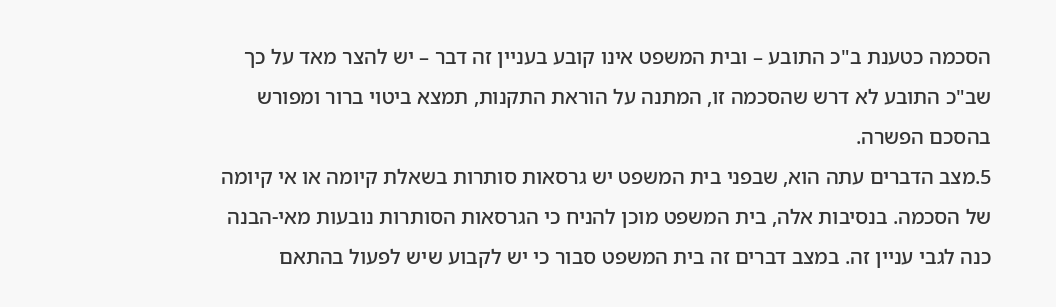הסכמה כטענת ב"כ התובע – ובית המשפט אינו קובע בעניין זה דבר – יש להצר מאד על כך שב"כ התובע לא דרש שהסכמה זו, המתנה על הוראת התקנות, תמצא ביטוי ברור ומפורש בהסכם הפשרה.
5.מצב הדברים עתה הוא, שבפני בית המשפט יש גרסאות סותרות בשאלת קיומה או אי קיומה של הסכמה. בנסיבות אלה, בית המשפט מוכן להניח כי הגרסאות הסותרות נובעות מאי-הבנה כנה לגבי עניין זה. במצב דברים זה בית המשפט סבור כי יש לקבוע שיש לפעול בהתאם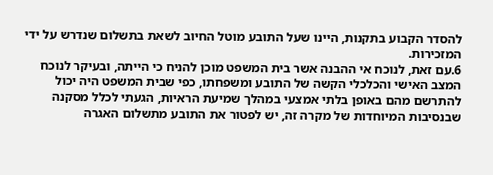להסדר הקבוע בתקנות, היינו שעל התובע מוטל החיוב לשאת בתשלום שנדרש על ידי המזכירות.
6.עם זאת, לנוכח אי ההבנה אשר בית המשפט מוכן להניח כי הייתה, ובעיקר לנוכח המצב האישי והכלכלי הקשה של התובע ומשפחתו, כפי שבית המשפט היה יכול להתרשם מהם באופן בלתי אמצעי במהלך שמיעת הראיות, הגעתי לכלל מסקנה שבנסיבות המיוחדות של מקרה זה, יש לפטור את התובע מתשלום האגרה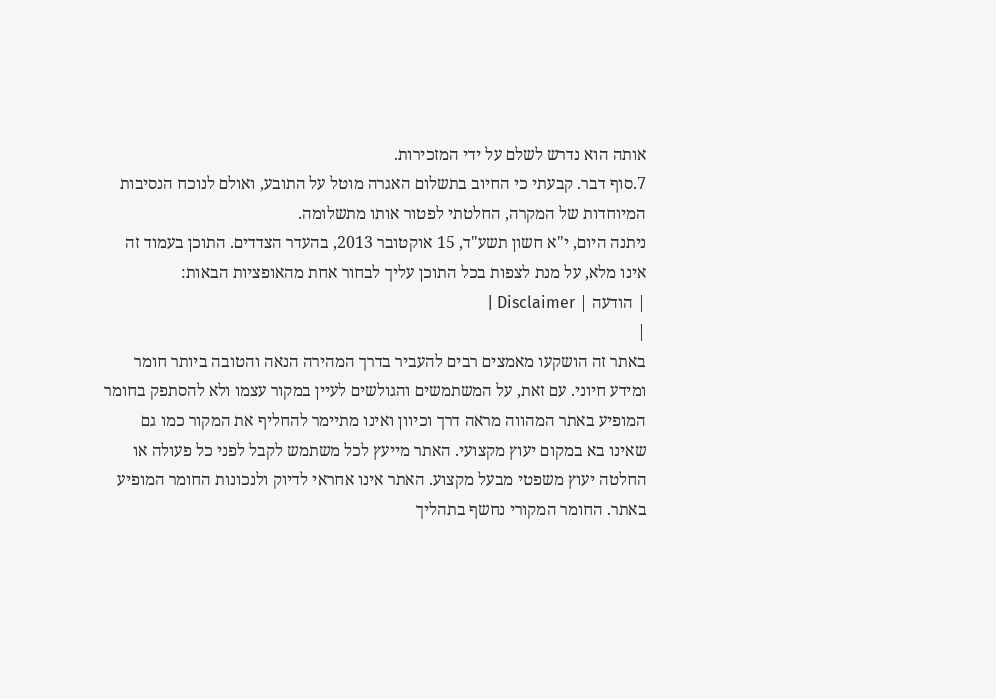אותה הוא נדרש לשלם על ידי המזכירות.
7.סוף דבר. קבעתי כי החיוב בתשלום האגרה מוטל על התובע, ואולם לנוכח הנסיבות המיוחדות של המקרה, החלטתי לפטור אותו מתשלומה.
ניתנה היום, י"א חשון תשע"ד, 15 אוקטובר 2013, בהעדר הצדדים. התוכן בעמוד זה אינו מלא, על מנת לצפות בכל התוכן עליך לבחור אחת מהאופציות הבאות:
| הודעה | Disclaimer |
|
באתר זה הושקעו מאמצים רבים להעביר בדרך המהירה הנאה והטובה ביותר חומר ומידע חיוני. עם זאת, על המשתמשים והגולשים לעיין במקור עצמו ולא להסתפק בחומר המופיע באתר המהווה מראה דרך וכיוון ואינו מתיימר להחליף את המקור כמו גם שאינו בא במקום יעוץ מקצועי. האתר מייעץ לכל משתמש לקבל לפני כל פעולה או החלטה יעוץ משפטי מבעל מקצוע. האתר אינו אחראי לדיוק ולנכונות החומר המופיע באתר. החומר המקורי נחשף בתהליך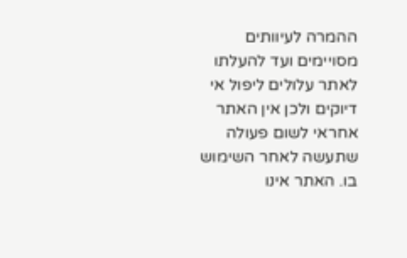ההמרה לעיוותים מסויימים ועד להעלתו לאתר עלולים ליפול אי דיוקים ולכן אין האתר אחראי לשום פעולה שתעשה לאחר השימוש בו. האתר אינו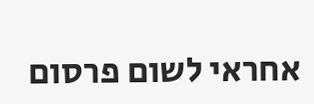אחראי לשום פרסום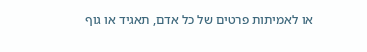או לאמיתות פרטים של כל אדם, תאגיד או גוף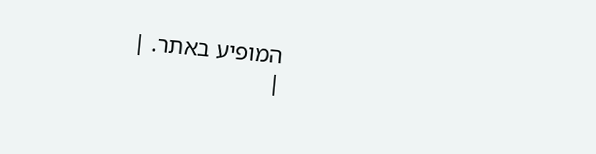המופיע באתר. |
|